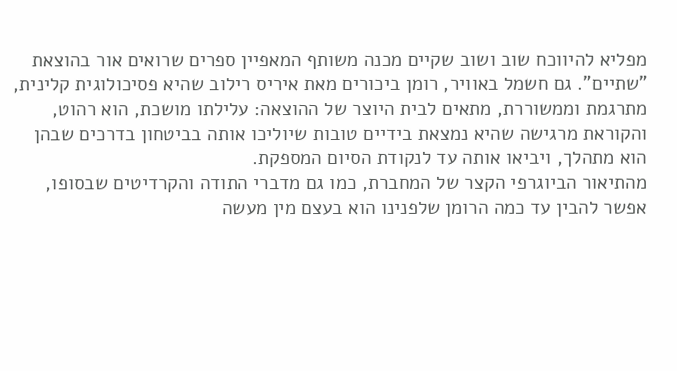מפליא להיווכח שוב ושוב שקיים מכנה משותף המאפיין ספרים שרואים אור בהוצאת "שתיים". גם חשמל באוויר, רומן ביכורים מאת איריס רילוב שהיא פסיכולוגית קלינית, מתרגמת וממשוררת, מתאים לבית היוצר של ההוצאה: עלילתו מושכת, הוא רהוט, והקוראת מרגישה שהיא נמצאת בידיים טובות שיוליכו אותה בביטחון בדרכים שבהן הוא מתהלך, ויביאו אותה עד לנקודת הסיום המספקת.
מהתיאור הביוגרפי הקצר של המחברת, כמו גם מדברי התודה והקרדיטים שבסופו, אפשר להבין עד כמה הרומן שלפנינו הוא בעצם מין מעשה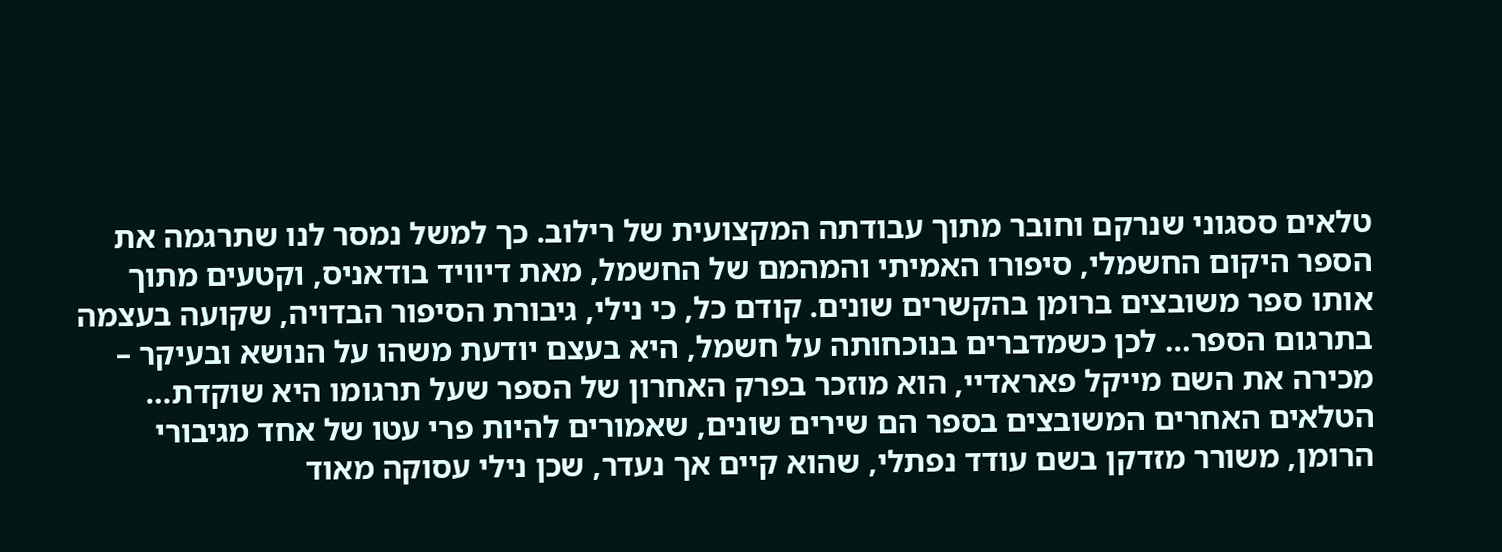טלאים ססגוני שנרקם וחובר מתוך עבודתה המקצועית של רילוב. כך למשל נמסר לנו שתרגמה את הספר היקום החשמלי, סיפורו האמיתי והמהמם של החשמל, מאת דיוויד בודאניס, וקטעים מתוך אותו ספר משובצים ברומן בהקשרים שונים. קודם כל, כי נילי, גיבורת הסיפור הבדויה, שקועה בעצמה בתרגום הספר… לכן כשמדברים בנוכחותה על חשמל, היא בעצם יודעת משהו על הנושא ובעיקר – מכירה את השם מייקל פאראדיי, הוא מוזכר בפרק האחרון של הספר שעל תרגומו היא שוקדת…
הטלאים האחרים המשובצים בספר הם שירים שונים, שאמורים להיות פרי עטו של אחד מגיבורי הרומן, משורר מזדקן בשם עודד נפתלי, שהוא קיים אך נעדר, שכן נילי עסוקה מאוד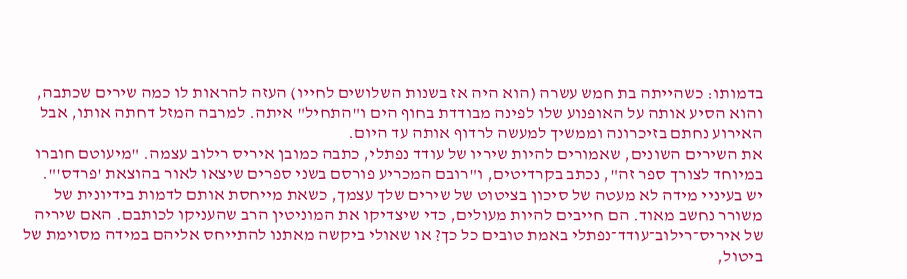בדמותו: כשהייתה בת חמש עשרה (הוא היה אז בשנות השלושים לחייו) העזה להראות לו כמה שירים שכתבה, והוא הסיע אותה על האופנוע שלו לפינה מבודדת בחוף הים ו"התחיל" איתה. למרבה המזל דחתה אותו, אבל האירוע נחתם בזיכרונה וממשיך למעשה לרדוף אותה עד היום.
את השירים השונים, שאמורים להיות שיריו של עודד נפתלי, כתבה כמובן איריס רילוב עצמה. "מיעוטם חוברו במיוחד לצורך ספר זה", נכתב בקרדיטים, ו"רובם המכריע פורסם בשני ספרים שיצאו לאור בהוצאת 'פרדס'".
יש בעיניי מידה לא מעטה של סיכון בציטוט של שירים שלך עצמך, כשאת מייחסת אותם לדמות בידיונית של משורר נחשב מאוד. הם חייבים להיות מעולים, כדי שיצדיקו את המוניטין הרב שהעניקו לכותבם. האם שיריה של איריס־רילוב־עודד־נפתלי באמת טובים כל כך? או שאולי ביקשה מאתנו להתייחס אליהם במידה מסוימת של ביטול,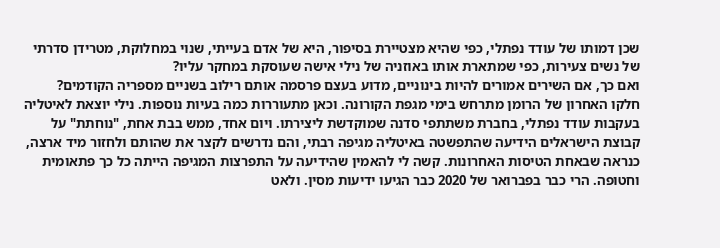שכן דמותו של עודד נפתלי, כפי שהיא מצטיירת בסיפור, היא של אדם בעייתי, שנוי במחלוקת, מטרידן סדרתי של נשים צעירות, כפי שמתארת אותו באוזניה של נילי אישה שעוסקת במחקר עליו?
ואם כך, אם השירים אמורים להיות בינוניים, מדוע בעצם פרסמה אותם רילוב בשניים מספריה הקודמים?
חלקו האחרון של הרומן מתרחש בימי מגפת הקורונה. וכאן מתעוררות כמה בעיות נוספות. נילי יוצאת לאיטליה בעקבות עודד נפתלי, בחברת משתתפי סדנה שמוקדשת ליצירתו. ויום אחד, ממש בבת אחת, "נוחתת" על קבוצת הישראלים הידיעה שהתפשטה באיטליה מגיפה רבתי, והם נדרשים לקצר את שהותם ולחזור מיד ארצה, כנראה שבאחת הטיסות האחרונות. קשה לי להאמין שהידיעה על התפרצות המגיפה הייתה כל כך פתאומית וחטופה. הרי כבר בפברואר של 2020 כבר הגיעו ידיעות מסין. ולאט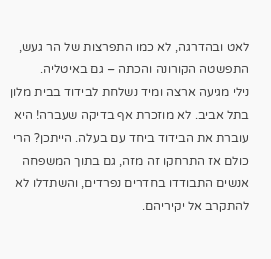לאט ובהדרגה, לא כמו התפרצות של הר געש, התפשטה הקורונה והכתה – גם באיטליה.
נילי מגיעה ארצה ומיד נשלחת לבידוד בבית מלון בתל אביב. לא מוזכרת אף בדיקה שעברה! היא עוברת את הבידוד ביחד עם בעלה. הייתכן? הרי כולם אז התרחקו זה מזה, גם בתוך המשפחה אנשים התבודדו בחדרים נפרדים, והשתדלו לא להתקרב אל יקיריהם.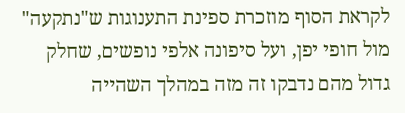לקראת הסוף מוזכרת ספינת התענוגות ש"נתקעה" מול חופי יפן, ועל סיפונה אלפי נופשים, שחלק גדול מהם נדבקו זה מזה במהלך השהייה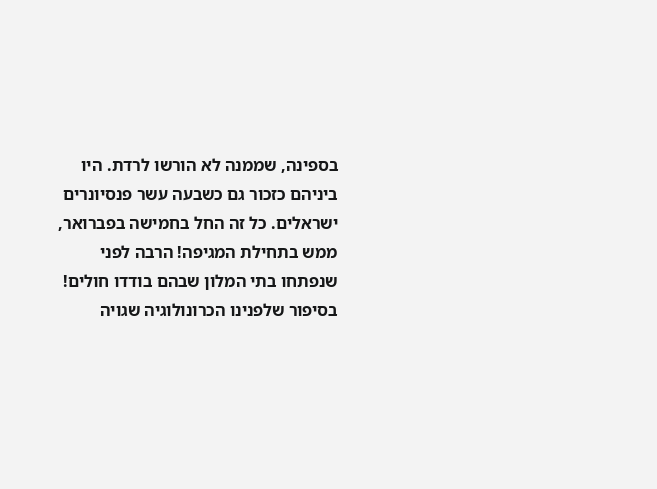בספינה, שממנה לא הורשו לרדת. היו ביניהם כזכור גם כשבעה עשר פנסיונרים ישראלים. כל זה החל בחמישה בפברואר, ממש בתחילת המגיפה! הרבה לפני שנפתחו בתי המלון שבהם בודדו חולים! בסיפור שלפנינו הכרונולוגיה שגויה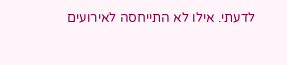לדעתי. אילו לא התייחסה לאירועים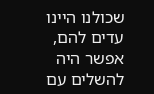שכולנו היינו עדים להם, אפשר היה להשלים עם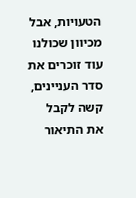הטעויות, אבל מכיוון שכולנו עוד זוכרים את סדר העניינים, קשה לקבל את התיאור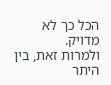הכל כך לא מדויק.
ולמרות זאת, בין היתר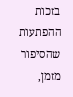בזכות ההפתעות שהסיפור מזמן,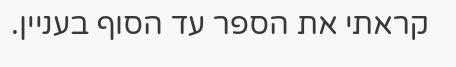קראתי את הספר עד הסוף בעניין.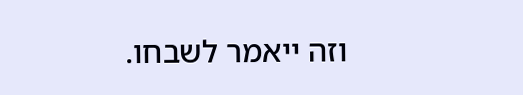וזה ייאמר לשבחו.